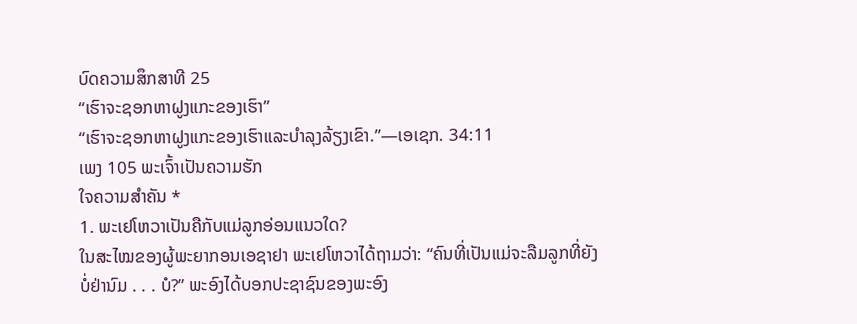ບົດຄວາມສຶກສາທີ 25
“ເຮົາຈະຊອກຫາຝູງແກະຂອງເຮົາ”
“ເຮົາຈະຊອກຫາຝູງແກະຂອງເຮົາແລະບຳລຸງລ້ຽງເຂົາ.”—ເອເຊກ. 34:11
ເພງ 105 ພະເຈົ້າເປັນຄວາມຮັກ
ໃຈຄວາມສຳຄັນ *
1. ພະເຢໂຫວາເປັນຄືກັບແມ່ລູກອ່ອນແນວໃດ?
ໃນສະໄໝຂອງຜູ້ພະຍາກອນເອຊາຢາ ພະເຢໂຫວາໄດ້ຖາມວ່າ: “ຄົນທີ່ເປັນແມ່ຈະລືມລູກທີ່ຍັງບໍ່ຢ່ານົມ . . . ບໍ?” ພະອົງໄດ້ບອກປະຊາຊົນຂອງພະອົງ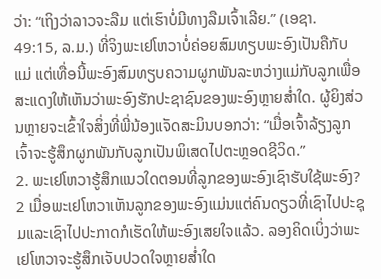ວ່າ: “ເຖິງວ່າລາວຈະລືມ ແຕ່ເຮົາບໍ່ມີທາງລືມເຈົ້າເລີຍ.” (ເອຊາ. 49:15, ລ.ມ.) ທີ່ຈິງພະເຢໂຫວາບໍ່ຄ່ອຍສົມທຽບພະອົງເປັນຄືກັບແມ່ ແຕ່ເທື່ອນີ້ພະອົງສົມທຽບຄວາມຜູກພັນລະຫວ່າງແມ່ກັບລູກເພື່ອສະແດງໃຫ້ເຫັນວ່າພະອົງຮັກປະຊາຊົນຂອງພະອົງຫຼາຍສ່ຳໃດ. ຜູ້ຍິງສ່ວນຫຼາຍຈະເຂົ້າໃຈສິ່ງທີ່ພີ່ນ້ອງແຈັດສະມິນບອກວ່າ: “ເມື່ອເຈົ້າລ້ຽງລູກ ເຈົ້າຈະຮູ້ສຶກຜູກພັນກັບລູກເປັນພິເສດໄປຕະຫຼອດຊີວິດ.”
2. ພະເຢໂຫວາຮູ້ສຶກແນວໃດຕອນທີ່ລູກຂອງພະອົງເຊົາຮັບໃຊ້ພະອົງ?
2 ເມື່ອພະເຢໂຫວາເຫັນລູກຂອງພະອົງແມ່ນແຕ່ຄົນດຽວທີ່ເຊົາໄປປະຊຸມແລະເຊົາໄປປະກາດກໍເຮັດໃຫ້ພະອົງເສຍໃຈແລ້ວ. ລອງຄິດເບິ່ງວ່າພະເຢໂຫວາຈະຮູ້ສຶກເຈັບປວດໃຈຫຼາຍສ່ຳໃດ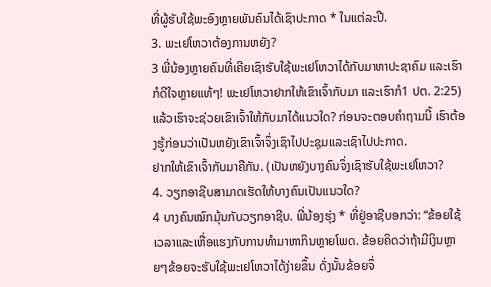ທີ່ຜູ້ຮັບໃຊ້ພະອົງຫຼາຍພັນຄົນໄດ້ເຊົາປະກາດ * ໃນແຕ່ລະປີ.
3. ພະເຢໂຫວາຕ້ອງການຫຍັງ?
3 ພີ່ນ້ອງຫຼາຍຄົນທີ່ເຄີຍເຊົາຮັບໃຊ້ພະເຢໂຫວາໄດ້ກັບມາຫາປະຊາຄົມ ແລະເຮົາກໍດີໃຈຫຼາຍແທ້ໆ! ພະເຢໂຫວາຢາກໃຫ້ເຂົາເຈົ້າກັບມາ ແລະເຮົາກໍ1 ປຕ. 2:25) ແລ້ວເຮົາຈະຊ່ວຍເຂົາເຈົ້າໃຫ້ກັບມາໄດ້ແນວໃດ? ກ່ອນຈະຕອບຄຳຖາມນີ້ ເຮົາຕ້ອງຮູ້ກ່ອນວ່າເປັນຫຍັງເຂົາເຈົ້າຈຶ່ງເຊົາໄປປະຊຸມແລະເຊົາໄປປະກາດ.
ຢາກໃຫ້ເຂົາເຈົ້າກັບມາຄືກັນ. (ເປັນຫຍັງບາງຄົນຈຶ່ງເຊົາຮັບໃຊ້ພະເຢໂຫວາ?
4. ວຽກອາຊີບສາມາດເຮັດໃຫ້ບາງຄົນເປັນແນວໃດ?
4 ບາງຄົນໝົກມຸ້ນກັບວຽກອາຊີບ. ພີ່ນ້ອງຮຸ່ງ * ທີ່ຢູ່ອາຊີບອກວ່າ: “ຂ້ອຍໃຊ້ເວລາແລະເຫື່ອແຮງກັບການທຳມາຫາກິນຫຼາຍໂພດ. ຂ້ອຍຄິດວ່າຖ້າມີເງິນຫຼາຍໆຂ້ອຍຈະຮັບໃຊ້ພະເຢໂຫວາໄດ້ງ່າຍຂຶ້ນ ດັ່ງນັ້ນຂ້ອຍຈຶ່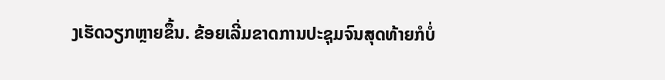ງເຮັດວຽກຫຼາຍຂຶ້ນ. ຂ້ອຍເລີ່ມຂາດການປະຊຸມຈົນສຸດທ້າຍກໍບໍ່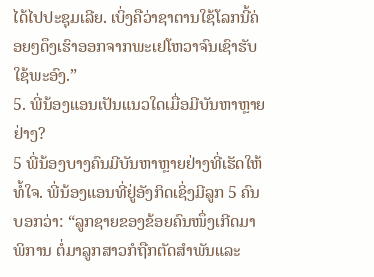ໄດ້ໄປປະຊຸມເລີຍ. ເບິ່ງຄືວ່າຊາຕານໃຊ້ໂລກນີ້ຄ່ອຍໆດຶງເຮົາອອກຈາກພະເຢໂຫວາຈົນເຊົາຮັບໃຊ້ພະອົງ.”
5. ພີ່ນ້ອງແອນເປັນແນວໃດເມື່ອມີບັນຫາຫຼາຍຢ່າງ?
5 ພີ່ນ້ອງບາງຄົນມີບັນຫາຫຼາຍຢ່າງທີ່ເຮັດໃຫ້ທໍ້ໃຈ. ພີ່ນ້ອງແອນທີ່ຢູ່ອັງກິດເຊິ່ງມີລູກ 5 ຄົນບອກວ່າ: “ລູກຊາຍຂອງຂ້ອຍຄົນໜຶ່ງເກີດມາພິການ ຕໍ່ມາລູກສາວກໍຖືກຕັດສຳພັນແລະ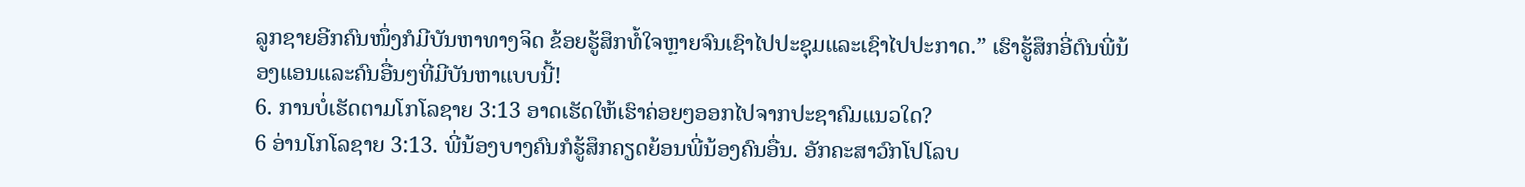ລູກຊາຍອີກຄົນໜຶ່ງກໍມີບັນຫາທາງຈິດ ຂ້ອຍຮູ້ສຶກທໍ້ໃຈຫຼາຍຈົນເຊົາໄປປະຊຸມແລະເຊົາໄປປະກາດ.” ເຮົາຮູ້ສຶກອີ່ຕົນພີ່ນ້ອງແອນແລະຄົນອື່ນໆທີ່ມີບັນຫາແບບນີ້!
6. ການບໍ່ເຮັດຕາມໂກໂລຊາຍ 3:13 ອາດເຮັດໃຫ້ເຮົາຄ່ອຍໆອອກໄປຈາກປະຊາຄົມແນວໃດ?
6 ອ່ານໂກໂລຊາຍ 3:13. ພີ່ນ້ອງບາງຄົນກໍຮູ້ສຶກຄຽດຍ້ອນພີ່ນ້ອງຄົນອື່ນ. ອັກຄະສາວົກໂປໂລບ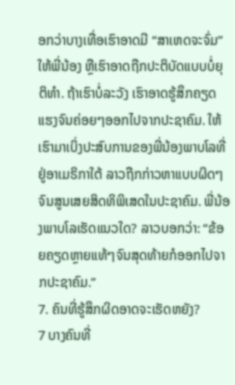ອກວ່າບາງເທື່ອເຮົາອາດມີ “ສາເຫດຈະຈົ່ມ” ໃຫ້ພີ່ນ້ອງ ຫຼືເຮົາອາດຖືກປະຕິບັດແບບບໍ່ຍຸຕິທຳ. ຖ້າເຮົາບໍ່ລະວັງ ເຮົາອາດຮູ້ສຶກຄຽດແຮງຈົນຄ່ອຍໆອອກໄປຈາກປະຊາຄົມ. ໃຫ້ເຮົາມາເບິ່ງປະສົບການຂອງພີ່ນ້ອງພາບໂລທີ່ຢູ່ອາເມຣິກາໃຕ້ ລາວຖືກກ່າວຫາແບບຜິດໆຈົນສູນເສຍສິດທິພິເສດໃນປະຊາຄົມ. ພີ່ນ້ອງພາບໂລເຮັດແນວໃດ? ລາວບອກວ່າ: “ຂ້ອຍຄຽດຫຼາຍແທ້ໆຈົນສຸດທ້າຍກໍອອກໄປຈາກປະຊາຄົມ.”
7. ຄົນທີ່ຮູ້ສຶກຜິດອາດຈະເຮັດຫຍັງ?
7 ບາງຄົນທີ່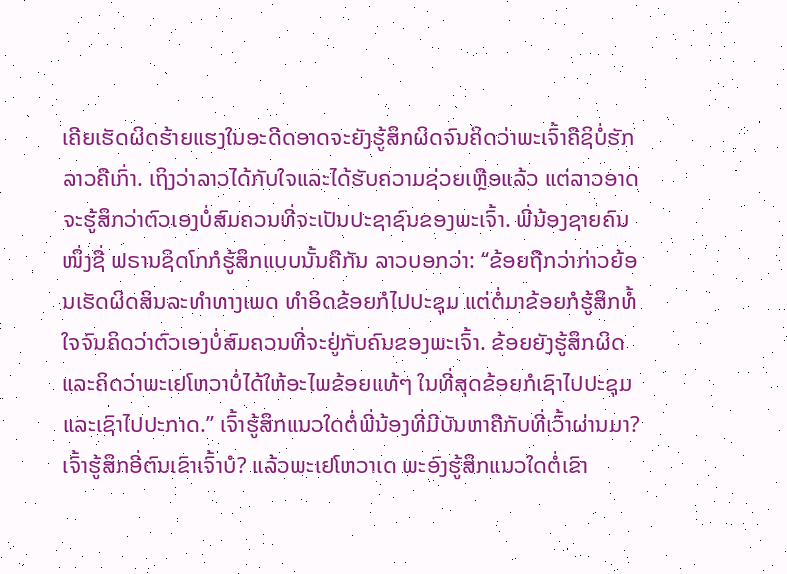ເຄີຍເຮັດຜິດຮ້າຍແຮງໃນອະດີດອາດຈະຍັງຮູ້ສຶກຜິດຈົນຄິດວ່າພະເຈົ້າຄືຊິບໍ່ຮັກລາວຄືເກົ່າ. ເຖິງວ່າລາວໄດ້ກັບໃຈແລະໄດ້ຮັບຄວາມຊ່ວຍເຫຼືອແລ້ວ ແຕ່ລາວອາດຈະຮູ້ສຶກວ່າຕົວເອງບໍ່ສົມຄວນທີ່ຈະເປັນປະຊາຊົນຂອງພະເຈົ້າ. ພີ່ນ້ອງຊາຍຄົນໜຶ່ງຊື່ ຟຣານຊິດໂກກໍຮູ້ສຶກແບບນັ້ນຄືກັນ ລາວບອກວ່າ: “ຂ້ອຍຖືກວ່າກ່າວຍ້ອນເຮັດຜິດສິນລະທຳທາງເພດ ທຳອິດຂ້ອຍກໍໄປປະຊຸມ ແຕ່ຕໍ່ມາຂ້ອຍກໍຮູ້ສຶກທໍ້ໃຈຈົນຄິດວ່າຕົວເອງບໍ່ສົມຄວນທີ່ຈະຢູ່ກັບຄົນຂອງພະເຈົ້າ. ຂ້ອຍຍັງຮູ້ສຶກຜິດແລະຄິດວ່າພະເຢໂຫວາບໍ່ໄດ້ໃຫ້ອະໄພຂ້ອຍແທ້ໆ ໃນທີ່ສຸດຂ້ອຍກໍເຊົາໄປປະຊຸມແລະເຊົາໄປປະກາດ.” ເຈົ້າຮູ້ສຶກແນວໃດຕໍ່ພີ່ນ້ອງທີ່ມີບັນຫາຄືກັບທີ່ເວົ້າຜ່ານມາ? ເຈົ້າຮູ້ສຶກອີ່ຕົນເຂົາເຈົ້າບໍ? ແລ້ວພະເຢໂຫວາເດ ພະອົງຮູ້ສຶກແນວໃດຕໍ່ເຂົາ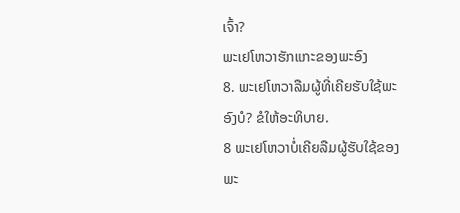ເຈົ້າ?
ພະເຢໂຫວາຮັກແກະຂອງພະອົງ
8. ພະເຢໂຫວາລືມຜູ້ທີ່ເຄີຍຮັບໃຊ້ພະອົງບໍ? ຂໍໃຫ້ອະທິບາຍ.
8 ພະເຢໂຫວາບໍ່ເຄີຍລືມຜູ້ຮັບໃຊ້ຂອງພະ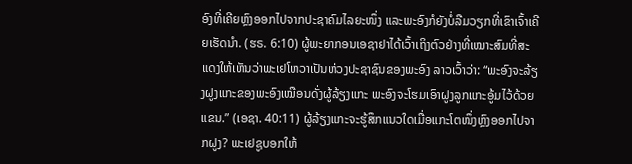ອົງທີ່ເຄີຍຫຼົງອອກໄປຈາກປະຊາຄົມໄລຍະໜຶ່ງ ແລະພະອົງກໍຍັງບໍ່ລືມວຽກທີ່ເຂົາເຈົ້າເຄີຍເຮັດນຳ. (ຮຣ. 6:10) ຜູ້ພະຍາກອນເອຊາຢາໄດ້ເວົ້າເຖິງຕົວຢ່າງທີ່ເໝາະສົມທີ່ສະແດງໃຫ້ເຫັນວ່າພະເຢໂຫວາເປັນຫ່ວງປະຊາຊົນຂອງພະອົງ ລາວເວົ້າວ່າ: “ພະອົງຈະລ້ຽງຝູງແກະຂອງພະອົງເໝືອນດັ່ງຜູ້ລ້ຽງແກະ ພະອົງຈະໂຮມເອົາຝູງລູກແກະອູ້ມໄວ້ດ້ວຍແຂນ.” (ເອຊາ. 40:11) ຜູ້ລ້ຽງແກະຈະຮູ້ສຶກແນວໃດເມື່ອແກະໂຕໜຶ່ງຫຼົງອອກໄປຈາກຝູງ? ພະເຢຊູບອກໃຫ້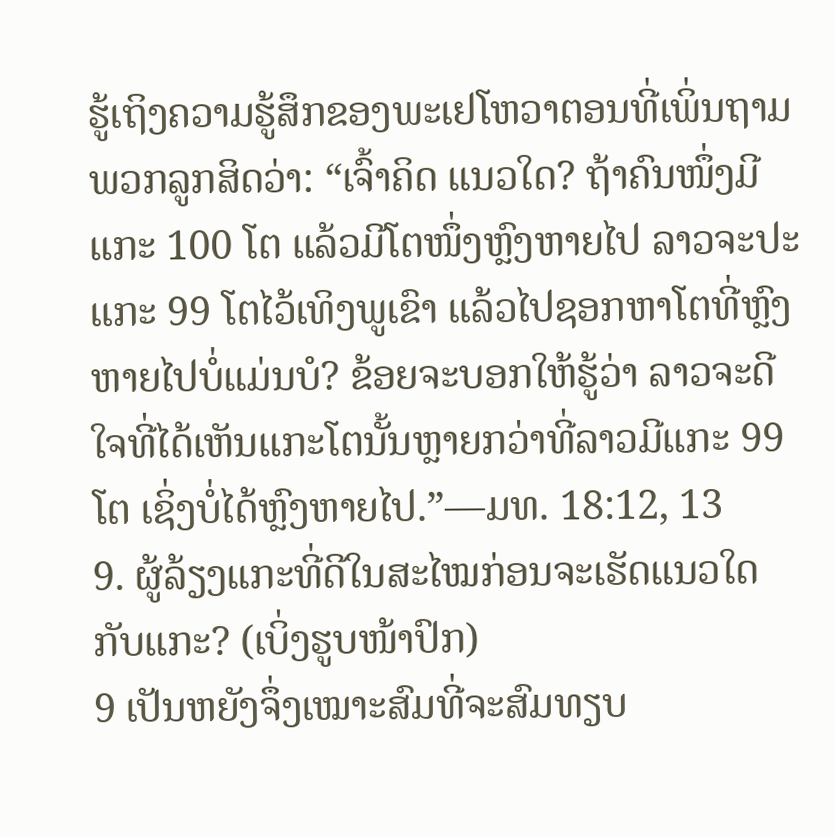ຮູ້ເຖິງຄວາມຮູ້ສຶກຂອງພະເຢໂຫວາຕອນທີ່ເພິ່ນຖາມພວກລູກສິດວ່າ: “ເຈົ້າຄິດ ແນວໃດ? ຖ້າຄົນໜຶ່ງມີແກະ 100 ໂຕ ແລ້ວມີໂຕໜຶ່ງຫຼົງຫາຍໄປ ລາວຈະປະແກະ 99 ໂຕໄວ້ເທິງພູເຂົາ ແລ້ວໄປຊອກຫາໂຕທີ່ຫຼົງຫາຍໄປບໍ່ແມ່ນບໍ? ຂ້ອຍຈະບອກໃຫ້ຮູ້ວ່າ ລາວຈະດີໃຈທີ່ໄດ້ເຫັນແກະໂຕນັ້ນຫຼາຍກວ່າທີ່ລາວມີແກະ 99 ໂຕ ເຊິ່ງບໍ່ໄດ້ຫຼົງຫາຍໄປ.”—ມທ. 18:12, 13
9. ຜູ້ລ້ຽງແກະທີ່ດີໃນສະໄໝກ່ອນຈະເຮັດແນວໃດກັບແກະ? (ເບິ່ງຮູບໜ້າປົກ)
9 ເປັນຫຍັງຈຶ່ງເໝາະສົມທີ່ຈະສົມທຽບ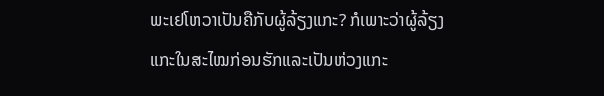ພະເຢໂຫວາເປັນຄືກັບຜູ້ລ້ຽງແກະ? ກໍເພາະວ່າຜູ້ລ້ຽງແກະໃນສະໄໝກ່ອນຮັກແລະເປັນຫ່ວງແກະ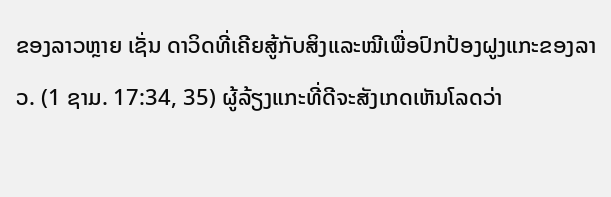ຂອງລາວຫຼາຍ ເຊັ່ນ ດາວິດທີ່ເຄີຍສູ້ກັບສິງແລະໝີເພື່ອປົກປ້ອງຝູງແກະຂອງລາວ. (1 ຊາມ. 17:34, 35) ຜູ້ລ້ຽງແກະທີ່ດີຈະສັງເກດເຫັນໂລດວ່າ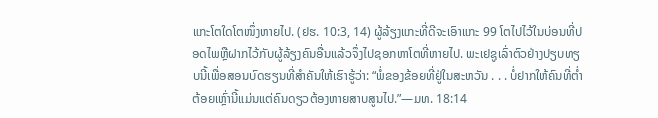ແກະໂຕໃດໂຕໜຶ່ງຫາຍໄປ. (ຢຮ. 10:3, 14) ຜູ້ລ້ຽງແກະທີ່ດີຈະເອົາແກະ 99 ໂຕໄປໄວ້ໃນບ່ອນທີ່ປອດໄພຫຼືຝາກໄວ້ກັບຜູ້ລ້ຽງຄົນອື່ນແລ້ວຈຶ່ງໄປຊອກຫາໂຕທີ່ຫາຍໄປ. ພະເຢຊູເລົ່າຕົວຢ່າງປຽບທຽບນີ້ເພື່ອສອນບົດຮຽນທີ່ສຳຄັນໃຫ້ເຮົາຮູ້ວ່າ: “ພໍ່ຂອງຂ້ອຍທີ່ຢູ່ໃນສະຫວັນ . . . ບໍ່ຢາກໃຫ້ຄົນທີ່ຕ່ຳຕ້ອຍເຫຼົ່ານີ້ແມ່ນແຕ່ຄົນດຽວຕ້ອງຫາຍສາບສູນໄປ.”—ມທ. 18:14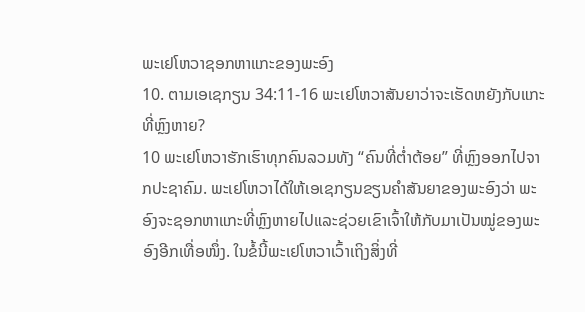ພະເຢໂຫວາຊອກຫາແກະຂອງພະອົງ
10. ຕາມເອເຊກຽນ 34:11-16 ພະເຢໂຫວາສັນຍາວ່າຈະເຮັດຫຍັງກັບແກະທີ່ຫຼົງຫາຍ?
10 ພະເຢໂຫວາຮັກເຮົາທຸກຄົນລວມທັງ “ຄົນທີ່ຕ່ຳຕ້ອຍ” ທີ່ຫຼົງອອກໄປຈາກປະຊາຄົມ. ພະເຢໂຫວາໄດ້ໃຫ້ເອເຊກຽນຂຽນຄຳສັນຍາຂອງພະອົງວ່າ ພະອົງຈະຊອກຫາແກະທີ່ຫຼົງຫາຍໄປແລະຊ່ວຍເຂົາເຈົ້າໃຫ້ກັບມາເປັນໝູ່ຂອງພະອົງອີກເທື່ອໜຶ່ງ. ໃນຂໍ້ນີ້ພະເຢໂຫວາເວົ້າເຖິງສິ່ງທີ່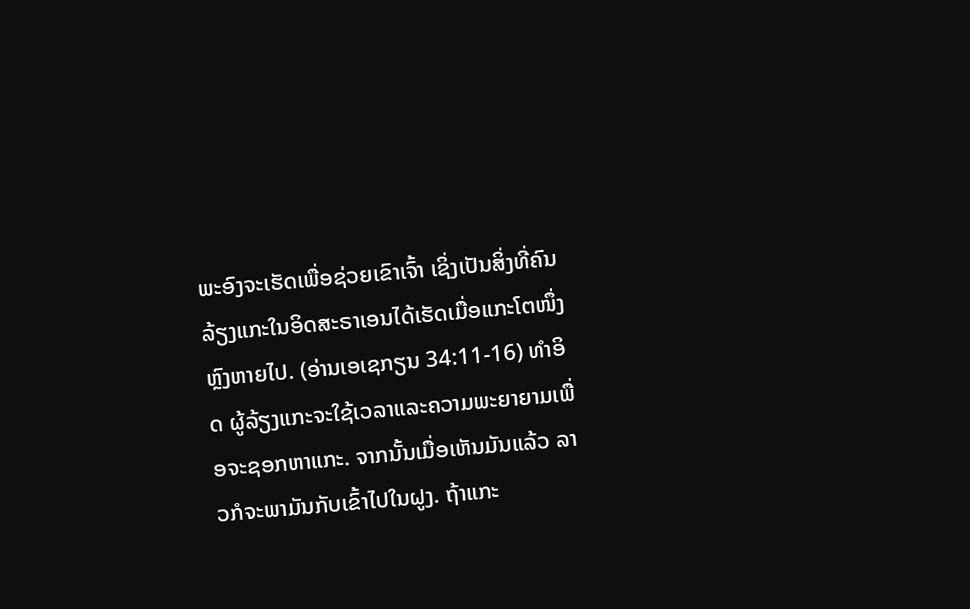ພະອົງຈະເຮັດເພື່ອຊ່ວຍເຂົາເຈົ້າ ເຊິ່ງເປັນສິ່ງທີ່ຄົນລ້ຽງແກະໃນອິດສະຣາເອນໄດ້ເຮັດເມື່ອແກະໂຕໜຶ່ງຫຼົງຫາຍໄປ. (ອ່ານເອເຊກຽນ 34:11-16) ທຳອິດ ຜູ້ລ້ຽງແກະຈະໃຊ້ເວລາແລະຄວາມພະຍາຍາມເພື່ອຈະຊອກຫາແກະ. ຈາກນັ້ນເມື່ອເຫັນມັນແລ້ວ ລາວກໍຈະພາມັນກັບເຂົ້າໄປໃນຝູງ. ຖ້າແກະ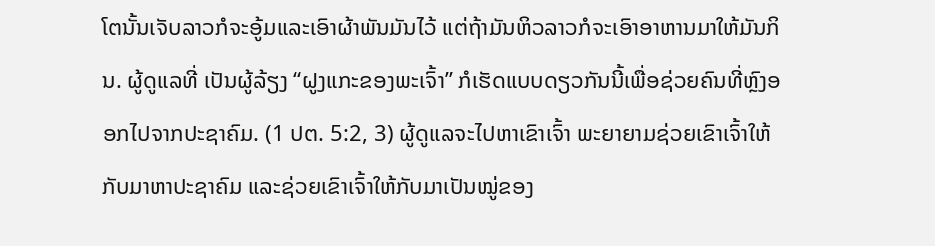ໂຕນັ້ນເຈັບລາວກໍຈະອູ້ມແລະເອົາຜ້າພັນມັນໄວ້ ແຕ່ຖ້າມັນຫິວລາວກໍຈະເອົາອາຫານມາໃຫ້ມັນກິນ. ຜູ້ດູແລທີ່ ເປັນຜູ້ລ້ຽງ “ຝູງແກະຂອງພະເຈົ້າ” ກໍເຮັດແບບດຽວກັນນີ້ເພື່ອຊ່ວຍຄົນທີ່ຫຼົງອອກໄປຈາກປະຊາຄົມ. (1 ປຕ. 5:2, 3) ຜູ້ດູແລຈະໄປຫາເຂົາເຈົ້າ ພະຍາຍາມຊ່ວຍເຂົາເຈົ້າໃຫ້ກັບມາຫາປະຊາຄົມ ແລະຊ່ວຍເຂົາເຈົ້າໃຫ້ກັບມາເປັນໝູ່ຂອງ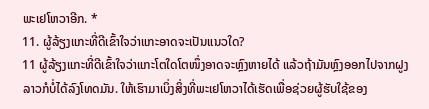ພະເຢໂຫວາອີກ. *
11. ຜູ້ລ້ຽງແກະທີ່ດີເຂົ້າໃຈວ່າແກະອາດຈະເປັນແນວໃດ?
11 ຜູ້ລ້ຽງແກະທີ່ດີເຂົ້າໃຈວ່າແກະໂຕໃດໂຕໜຶ່ງອາດຈະຫຼົງຫາຍໄດ້ ແລ້ວຖ້າມັນຫຼົງອອກໄປຈາກຝູງ ລາວກໍບໍ່ໄດ້ລົງໂທດມັນ. ໃຫ້ເຮົາມາເບິ່ງສິ່ງທີ່ພະເຢໂຫວາໄດ້ເຮັດເພື່ອຊ່ວຍຜູ້ຮັບໃຊ້ຂອງ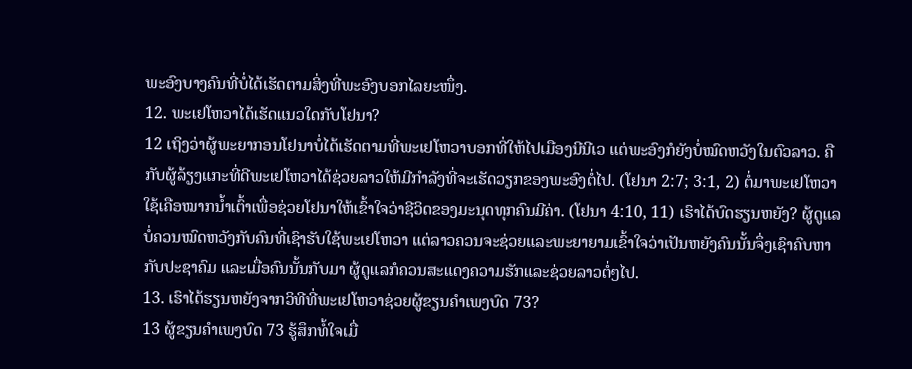ພະອົງບາງຄົນທີ່ບໍ່ໄດ້ເຮັດຕາມສິ່ງທີ່ພະອົງບອກໄລຍະໜຶ່ງ.
12. ພະເຢໂຫວາໄດ້ເຮັດແນວໃດກັບໂຢນາ?
12 ເຖິງວ່າຜູ້ພະຍາກອນໂຢນາບໍ່ໄດ້ເຮັດຕາມທີ່ພະເຢໂຫວາບອກທີ່ໃຫ້ໄປເມືອງນີນີເວ ແຕ່ພະອົງກໍຍັງບໍ່ໝົດຫວັງໃນຕົວລາວ. ຄືກັບຜູ້ລ້ຽງແກະທີ່ດີພະເຢໂຫວາໄດ້ຊ່ວຍລາວໃຫ້ມີກຳລັງທີ່ຈະເຮັດວຽກຂອງພະອົງຕໍ່ໄປ. (ໂຢນາ 2:7; 3:1, 2) ຕໍ່ມາພະເຢໂຫວາໃຊ້ເຄືອໝາກນ້ຳເຕົ້າເພື່ອຊ່ວຍໂຢນາໃຫ້ເຂົ້າໃຈວ່າຊີວິດຂອງມະນຸດທຸກຄົນມີຄ່າ. (ໂຢນາ 4:10, 11) ເຮົາໄດ້ບົດຮຽນຫຍັງ? ຜູ້ດູແລບໍ່ຄວນໝົດຫວັງກັບຄົນທີ່ເຊົາຮັບໃຊ້ພະເຢໂຫວາ ແຕ່ລາວຄວນຈະຊ່ວຍແລະພະຍາຍາມເຂົ້າໃຈວ່າເປັນຫຍັງຄົນນັ້ນຈຶ່ງເຊົາຄົບຫາກັບປະຊາຄົມ ແລະເມື່ອຄົນນັ້ນກັບມາ ຜູ້ດູແລກໍຄວນສະແດງຄວາມຮັກແລະຊ່ວຍລາວຕໍ່ໆໄປ.
13. ເຮົາໄດ້ຮຽນຫຍັງຈາກວິທີທີ່ພະເຢໂຫວາຊ່ວຍຜູ້ຂຽນຄຳເພງບົດ 73?
13 ຜູ້ຂຽນຄຳເພງບົດ 73 ຮູ້ສຶກທໍ້ໃຈເມື່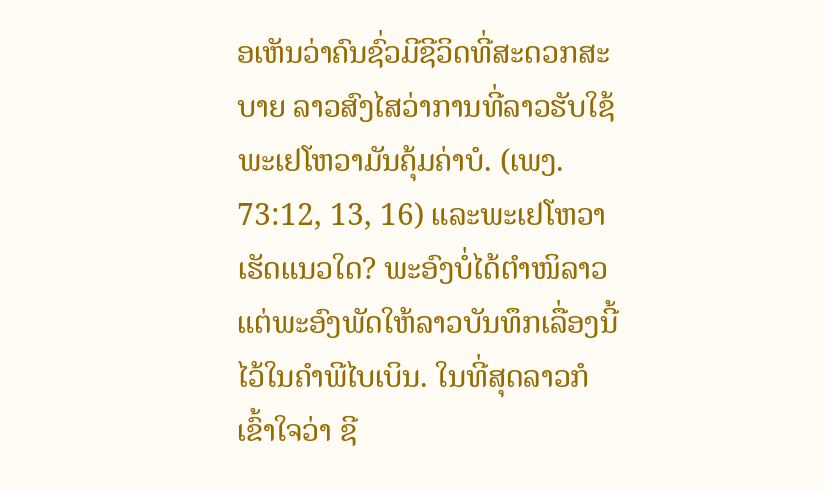ອເຫັນວ່າຄົນຊົ່ວມີຊີວິດທີ່ສະດວກສະບາຍ ລາວສົງໄສວ່າການທີ່ລາວຮັບໃຊ້ພະເຢໂຫວາມັນຄຸ້ມຄ່າບໍ. (ເພງ. 73:12, 13, 16) ແລະພະເຢໂຫວາເຮັດແນວໃດ? ພະອົງບໍ່ໄດ້ຕຳໜິລາວ ແຕ່ພະອົງພັດໃຫ້ລາວບັນທຶກເລື່ອງນີ້ໄວ້ໃນຄຳພີໄບເບິນ. ໃນທີ່ສຸດລາວກໍເຂົ້າໃຈວ່າ ຊີ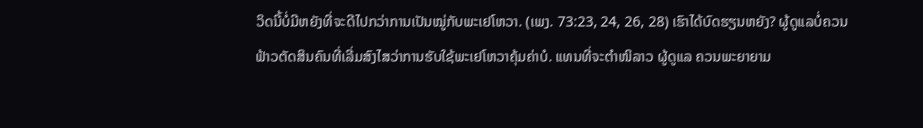ວິດນີ້ບໍ່ມີຫຍັງທີ່ຈະດີໄປກວ່າການເປັນໝູ່ກັບພະເຢໂຫວາ. (ເພງ. 73:23, 24, 26, 28) ເຮົາໄດ້ບົດຮຽນຫຍັງ? ຜູ້ດູແລບໍ່ຄວນຟ້າວຕັດສິນຄົນທີ່ເລີ່ມສົງໄສວ່າການຮັບໃຊ້ພະເຢໂຫວາຄຸ້ມຄ່າບໍ. ແທນທີ່ຈະຕຳໜິລາວ ຜູ້ດູແລ ຄວນພະຍາຍາມ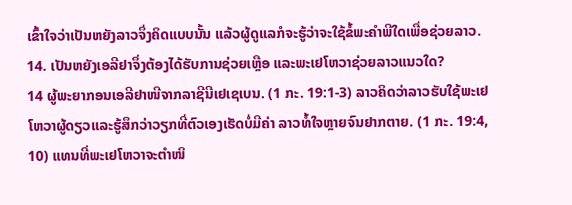ເຂົ້າໃຈວ່າເປັນຫຍັງລາວຈຶ່ງຄິດແບບນັ້ນ ແລ້ວຜູ້ດູແລກໍຈະຮູ້ວ່າຈະໃຊ້ຂໍ້ພະຄຳພີໃດເພື່ອຊ່ວຍລາວ.
14. ເປັນຫຍັງເອລີຢາຈຶ່ງຕ້ອງໄດ້ຮັບການຊ່ວຍເຫຼືອ ແລະພະເຢໂຫວາຊ່ວຍລາວແນວໃດ?
14 ຜູ້ພະຍາກອນເອລີຢາໜີຈາກລາຊີນີເຢເຊເບນ. (1 ກະ. 19:1-3) ລາວຄິດວ່າລາວຮັບໃຊ້ພະເຢໂຫວາຜູ້ດຽວແລະຮູ້ສຶກວ່າວຽກທີ່ຕົວເອງເຮັດບໍ່ມີຄ່າ ລາວທໍ້ໃຈຫຼາຍຈົນຢາກຕາຍ. (1 ກະ. 19:4, 10) ແທນທີ່ພະເຢໂຫວາຈະຕຳໜິ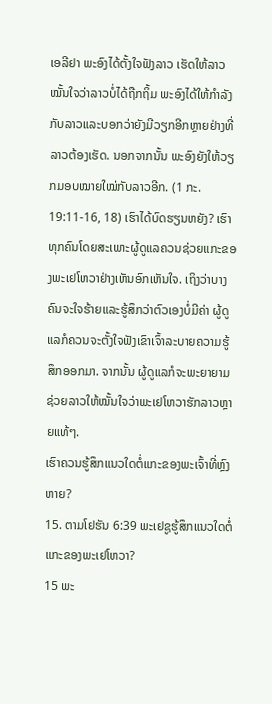ເອລີຢາ ພະອົງໄດ້ຕັ້ງໃຈຟັງລາວ ເຮັດໃຫ້ລາວໝັ້ນໃຈວ່າລາວບໍ່ໄດ້ຖືກຖິ້ມ ພະອົງໄດ້ໃຫ້ກຳລັງກັບລາວແລະບອກວ່າຍັງມີວຽກອີກຫຼາຍຢ່າງທີ່ລາວຕ້ອງເຮັດ. ນອກຈາກນັ້ນ ພະອົງຍັງໃຫ້ວຽກມອບໝາຍໃໝ່ກັບລາວອີກ. (1 ກະ. 19:11-16, 18) ເຮົາໄດ້ບົດຮຽນຫຍັງ? ເຮົາທຸກຄົນໂດຍສະເພາະຜູ້ດູແລຄວນຊ່ວຍແກະຂອງພະເຢໂຫວາຢ່າງເຫັນອົກເຫັນໃຈ. ເຖິງວ່າບາງຄົນຈະໃຈຮ້າຍແລະຮູ້ສຶກວ່າຕົວເອງບໍ່ມີຄ່າ ຜູ້ດູແລກໍຄວນຈະຕັ້ງໃຈຟັງເຂົາເຈົ້າລະບາຍຄວາມຮູ້ສຶກອອກມາ. ຈາກນັ້ນ ຜູ້ດູແລກໍຈະພະຍາຍາມຊ່ວຍລາວໃຫ້ໝັ້ນໃຈວ່າພະເຢໂຫວາຮັກລາວຫຼາຍແທ້ໆ.
ເຮົາຄວນຮູ້ສຶກແນວໃດຕໍ່ແກະຂອງພະເຈົ້າທີ່ຫຼົງຫາຍ?
15. ຕາມໂຢຮັນ 6:39 ພະເຢຊູຮູ້ສຶກແນວໃດຕໍ່ແກະຂອງພະເຢໂຫວາ?
15 ພະ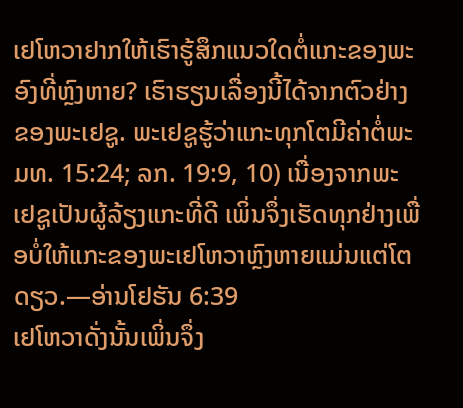ເຢໂຫວາຢາກໃຫ້ເຮົາຮູ້ສຶກແນວໃດຕໍ່ແກະຂອງພະອົງທີ່ຫຼົງຫາຍ? ເຮົາຮຽນເລື່ອງນີ້ໄດ້ຈາກຕົວຢ່າງຂອງພະເຢຊູ. ພະເຢຊູຮູ້ວ່າແກະທຸກໂຕມີຄ່າຕໍ່ພະມທ. 15:24; ລກ. 19:9, 10) ເນື່ອງຈາກພະເຢຊູເປັນຜູ້ລ້ຽງແກະທີ່ດີ ເພິ່ນຈຶ່ງເຮັດທຸກຢ່າງເພື່ອບໍ່ໃຫ້ແກະຂອງພະເຢໂຫວາຫຼົງຫາຍແມ່ນແຕ່ໂຕດຽວ.—ອ່ານໂຢຮັນ 6:39
ເຢໂຫວາດັ່ງນັ້ນເພິ່ນຈຶ່ງ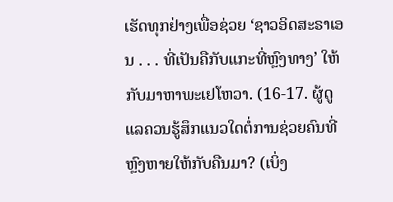ເຮັດທຸກຢ່າງເພື່ອຊ່ວຍ ‘ຊາວອິດສະຣາເອນ . . . ທີ່ເປັນຄືກັບແກະທີ່ຫຼົງທາງ’ ໃຫ້ກັບມາຫາພະເຢໂຫວາ. (16-17. ຜູ້ດູແລຄວນຮູ້ສຶກແນວໃດຕໍ່ການຊ່ວຍຄົນທີ່ຫຼົງຫາຍໃຫ້ກັບຄືນມາ? (ເບິ່ງ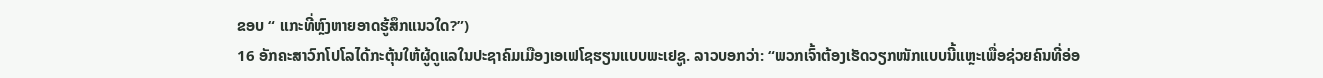ຂອບ “ ແກະທີ່ຫຼົງຫາຍອາດຮູ້ສຶກແນວໃດ?”)
16 ອັກຄະສາວົກໂປໂລໄດ້ກະຕຸ້ນໃຫ້ຜູ້ດູແລໃນປະຊາຄົມເມືອງເອເຟໂຊຮຽນແບບພະເຢຊູ. ລາວບອກວ່າ: “ພວກເຈົ້າຕ້ອງເຮັດວຽກໜັກແບບນີ້ແຫຼະເພື່ອຊ່ວຍຄົນທີ່ອ່ອ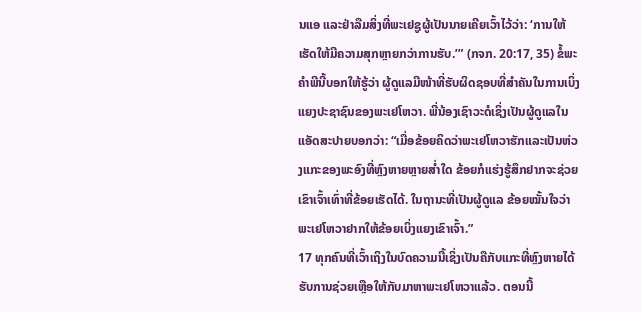ນແອ ແລະຢ່າລືມສິ່ງທີ່ພະເຢຊູຜູ້ເປັນນາຍເຄີຍເວົ້າໄວ້ວ່າ: ‘ການໃຫ້ເຮັດໃຫ້ມີຄວາມສຸກຫຼາຍກວ່າການຮັບ.’” (ກຈກ. 20:17, 35) ຂໍ້ພະຄຳພີນີ້ບອກໃຫ້ຮູ້ວ່າ ຜູ້ດູແລມີໜ້າທີ່ຮັບຜິດຊອບທີ່ສຳຄັນໃນການເບິ່ງແຍງປະຊາຊົນຂອງພະເຢໂຫວາ. ພີ່ນ້ອງເຊົາວະດໍເຊິ່ງເປັນຜູ້ດູແລໃນແອັດສະປາຍບອກວ່າ: “ເມື່ອຂ້ອຍຄິດວ່າພະເຢໂຫວາຮັກແລະເປັນຫ່ວງແກະຂອງພະອົງທີ່ຫຼົງຫາຍຫຼາຍສ່ຳໃດ ຂ້ອຍກໍແຮ່ງຮູ້ສຶກຢາກຈະຊ່ວຍເຂົາເຈົ້າເທົ່າທີ່ຂ້ອຍເຮັດໄດ້. ໃນຖານະທີ່ເປັນຜູ້ດູແລ ຂ້ອຍໝັ້ນໃຈວ່າພະເຢໂຫວາຢາກໃຫ້ຂ້ອຍເບິ່ງແຍງເຂົາເຈົ້າ.”
17 ທຸກຄົນທີ່ເວົ້າເຖິງໃນບົດຄວາມນີ້ເຊິ່ງເປັນຄືກັບແກະທີ່ຫຼົງຫາຍໄດ້ຮັບການຊ່ວຍເຫຼືອໃຫ້ກັບມາຫາພະເຢໂຫວາແລ້ວ. ຕອນນີ້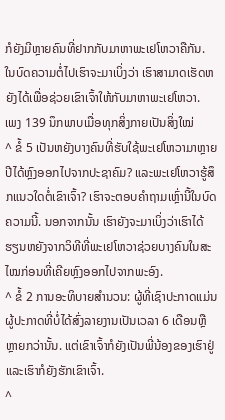ກໍຍັງມີຫຼາຍຄົນທີ່ຢາກກັບມາຫາພະເຢໂຫວາຄືກັນ. ໃນບົດຄວາມຕໍ່ໄປເຮົາຈະມາເບິ່ງວ່າ ເຮົາສາມາດເຮັດຫຍັງໄດ້ເພື່ອຊ່ວຍເຂົາເຈົ້າໃຫ້ກັບມາຫາພະເຢໂຫວາ.
ເພງ 139 ນຶກພາບເມື່ອທຸກສິ່ງກາຍເປັນສິ່ງໃໝ່
^ ຂໍ້ 5 ເປັນຫຍັງບາງຄົນທີ່ຮັບໃຊ້ພະເຢໂຫວາມາຫຼາຍປີໄດ້ຫຼົງອອກໄປຈາກປະຊາຄົມ? ແລະພະເຢໂຫວາຮູ້ສຶກແນວໃດຕໍ່ເຂົາເຈົ້າ? ເຮົາຈະຕອບຄຳຖາມເຫຼົ່ານີ້ໃນບົດຄວາມນີ້. ນອກຈາກນັ້ນ ເຮົາຍັງຈະມາເບິ່ງວ່າເຮົາໄດ້ຮຽນຫຍັງຈາກວິທີທີ່ພະເຢໂຫວາຊ່ວຍບາງຄົນໃນສະໄໝກ່ອນທີ່ເຄີຍຫຼົງອອກໄປຈາກພະອົງ.
^ ຂໍ້ 2 ການອະທິບາຍສຳນວນ: ຜູ້ທີ່ເຊົາປະກາດແມ່ນຜູ້ປະກາດທີ່ບໍ່ໄດ້ສົ່ງລາຍງານເປັນເວລາ 6 ເດືອນຫຼືຫຼາຍກວ່ານັ້ນ. ແຕ່ເຂົາເຈົ້າກໍຍັງເປັນພີ່ນ້ອງຂອງເຮົາຢູ່ແລະເຮົາກໍຍັງຮັກເຂົາເຈົ້າ.
^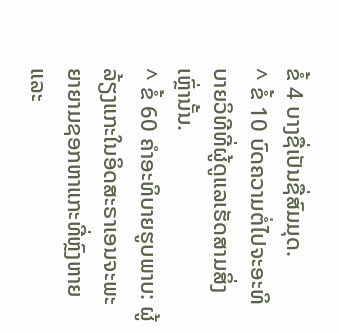ຂໍ້ 4 ບາງຊື່ເປັນຊື່ສົມມຸດ.
^ ຂໍ້ 10 ບົດຄວາມຕໍ່ໄປຈະອະທິບາຍວິທີທີ່ຜູ້ດູແລເຮັດສາມສິ່ງເຫຼົ່ານັ້ນ.
^ ຂໍ້ 60 ຄຳອະທິບາຍຮູບພາບ: ຜູ້ລ້ຽງແກະໃນອິດສະຣາເອນຈະພະຍາຍາມຊອກຫາແກະທີ່ຫຼົງຫາຍ ແລະ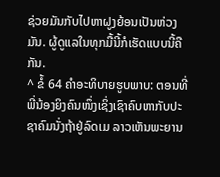ຊ່ວຍມັນກັບໄປຫາຝູງຍ້ອນເປັນຫ່ວງມັນ. ຜູ້ດູແລໃນທຸກມື້ນີ້ກໍເຮັດແບບນີ້ຄືກັນ.
^ ຂໍ້ 64 ຄຳອະທິບາຍຮູບພາບ: ຕອນທີ່ພີ່ນ້ອງຍິງຄົນໜຶ່ງເຊິ່ງເຊົາຄົບຫາກັບປະຊາຄົມນັ່ງຖ້າຢູ່ລົດເມ ລາວເຫັນພະຍານ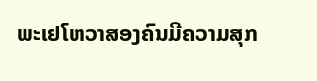ພະເຢໂຫວາສອງຄົນມີຄວາມສຸກ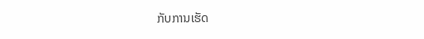ກັບການເຮັດ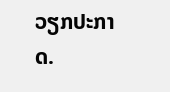ວຽກປະກາດ.